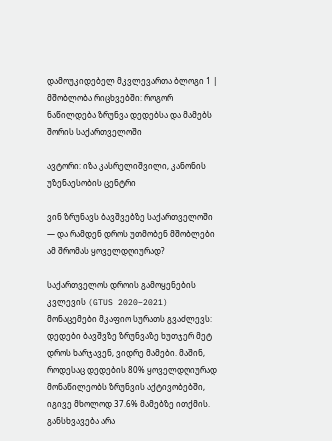დამოუკიდებელ მკვლევართა ბლოგი 1 | მშობლობა რიცხვებში: როგორ ნაწილდება ზრუნვა დედებსა და მამებს შორის საქართველოში

ავტორი: იზა კასრელიშვილი, კანონის უზენაესობის ცენტრი

ვინ ზრუნავს ბავშვებზე საქართველოში — და რამდენ დროს უთმობენ მშობლები ამ შრომას ყოველდღიურად?

საქართველოს დროის გამოყენების კვლევის (GTUS 2020–2021) მონაცემები მკაფიო სურათს გვაძლევს: დედები ბავშვზე ზრუნვაზე ხუთჯერ მეტ დროს ხარჯავენ, ვიდრე მამები. მაშინ, როდესაც დედების 80% ყოველდღიურად მონაწილეობს ზრუნვის აქტივობებში, იგივე მხოლოდ 37.6% მამებზე ითქმის. განსხვავება არა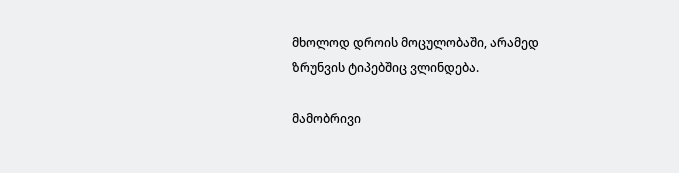მხოლოდ დროის მოცულობაში, არამედ ზრუნვის ტიპებშიც ვლინდება.

მამობრივი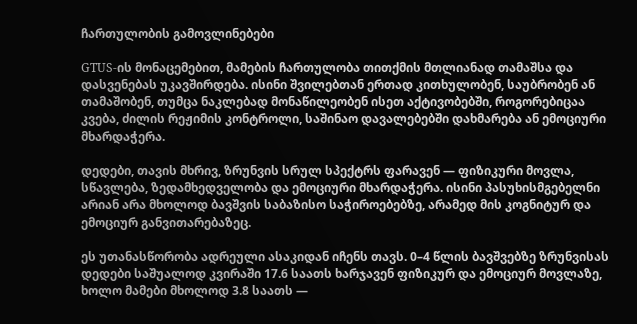ჩართულობის გამოვლინებები

GTUS-ის მონაცემებით, მამების ჩართულობა თითქმის მთლიანად თამაშსა და დასვენებას უკავშირდება. ისინი შვილებთან ერთად კითხულობენ, საუბრობენ ან თამაშობენ, თუმცა ნაკლებად მონაწილეობენ ისეთ აქტივობებში, როგორებიცაა კვება, ძილის რეჟიმის კონტროლი, საშინაო დავალებებში დახმარება ან ემოციური მხარდაჭერა.

დედები, თავის მხრივ, ზრუნვის სრულ სპექტრს ფარავენ — ფიზიკური მოვლა, სწავლება, ზედამხედველობა და ემოციური მხარდაჭერა. ისინი პასუხისმგებელნი არიან არა მხოლოდ ბავშვის საბაზისო საჭიროებებზე, არამედ მის კოგნიტურ და ემოციურ განვითარებაზეც.

ეს უთანასწორობა ადრეული ასაკიდან იჩენს თავს. 0–4 წლის ბავშვებზე ზრუნვისას დედები საშუალოდ კვირაში 17.6 საათს ხარჯავენ ფიზიკურ და ემოციურ მოვლაზე, ხოლო მამები მხოლოდ 3.8 საათს —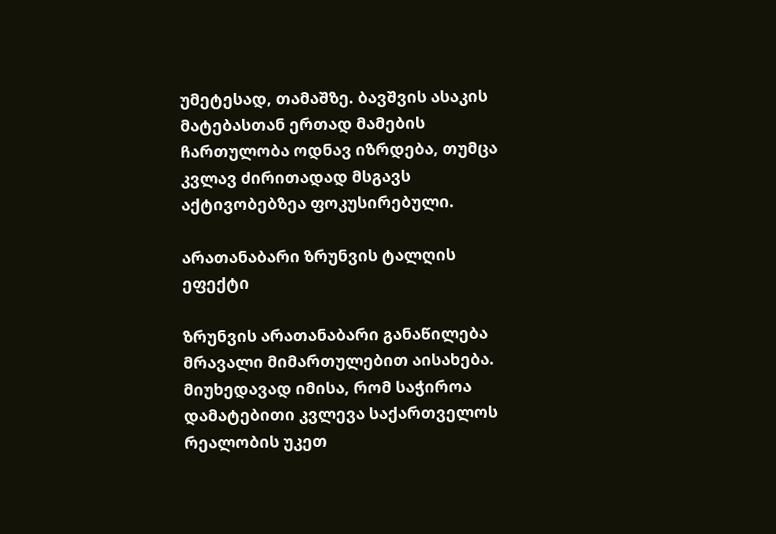უმეტესად, თამაშზე. ბავშვის ასაკის მატებასთან ერთად მამების ჩართულობა ოდნავ იზრდება, თუმცა კვლავ ძირითადად მსგავს აქტივობებზეა ფოკუსირებული.

არათანაბარი ზრუნვის ტალღის ეფექტი

ზრუნვის არათანაბარი განაწილება მრავალი მიმართულებით აისახება. მიუხედავად იმისა, რომ საჭიროა დამატებითი კვლევა საქართველოს რეალობის უკეთ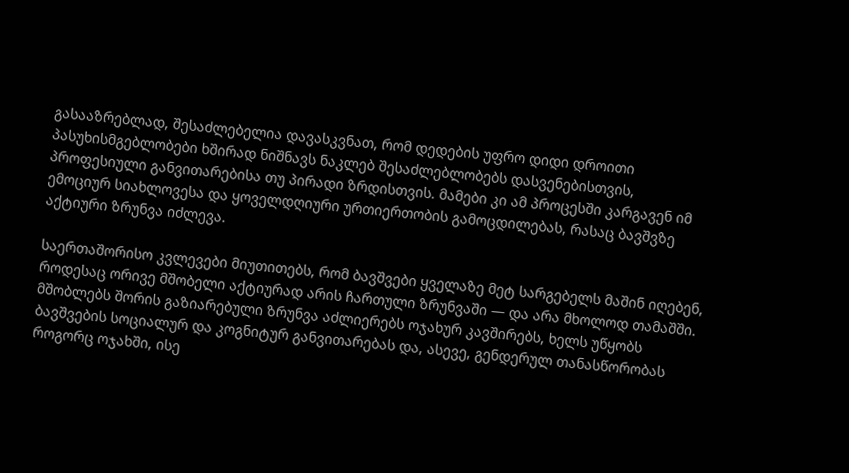გასააზრებლად, შესაძლებელია დავასკვნათ, რომ დედების უფრო დიდი დროითი პასუხისმგებლობები ხშირად ნიშნავს ნაკლებ შესაძლებლობებს დასვენებისთვის, პროფესიული განვითარებისა თუ პირადი ზრდისთვის. მამები კი ამ პროცესში კარგავენ იმ ემოციურ სიახლოვესა და ყოველდღიური ურთიერთობის გამოცდილებას, რასაც ბავშვზე აქტიური ზრუნვა იძლევა.

საერთაშორისო კვლევები მიუთითებს, რომ ბავშვები ყველაზე მეტ სარგებელს მაშინ იღებენ, როდესაც ორივე მშობელი აქტიურად არის ჩართული ზრუნვაში — და არა მხოლოდ თამაშში. მშობლებს შორის გაზიარებული ზრუნვა აძლიერებს ოჯახურ კავშირებს, ხელს უწყობს ბავშვების სოციალურ და კოგნიტურ განვითარებას და, ასევე, გენდერულ თანასწორობას როგორც ოჯახში, ისე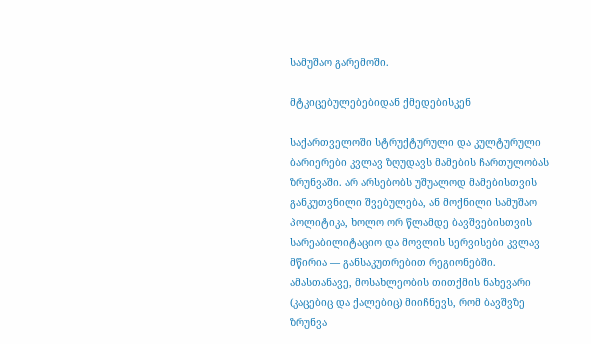სამუშაო გარემოში.

მტკიცებულებებიდან ქმედებისკენ

საქართველოში სტრუქტურული და კულტურული ბარიერები კვლავ ზღუდავს მამების ჩართულობას ზრუნვაში. არ არსებობს უშუალოდ მამებისთვის განკუთვნილი შვებულება, ან მოქნილი სამუშაო პოლიტიკა, ხოლო ორ წლამდე ბავშვებისთვის სარეაბილიტაციო და მოვლის სერვისები კვლავ მწირია — განსაკუთრებით რეგიონებში. ამასთანავე, მოსახლეობის თითქმის ნახევარი (კაცებიც და ქალებიც) მიიჩნევს, რომ ბავშვზე ზრუნვა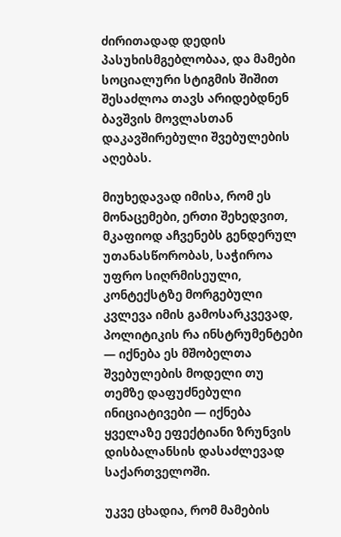ძირითადად დედის პასუხისმგებლობაა, და მამები სოციალური სტიგმის შიშით შესაძლოა თავს არიდებდნენ ბავშვის მოვლასთან დაკავშირებული შვებულების აღებას.

მიუხედავად იმისა, რომ ეს მონაცემები, ერთი შეხედვით, მკაფიოდ აჩვენებს გენდერულ უთანასწორობას, საჭიროა უფრო სიღრმისეული, კონტექსტზე მორგებული კვლევა იმის გამოსარკვევად, პოლიტიკის რა ინსტრუმენტები — იქნება ეს მშობელთა შვებულების მოდელი თუ თემზე დაფუძნებული ინიციატივები — იქნება ყველაზე ეფექტიანი ზრუნვის დისბალანსის დასაძლევად საქართველოში.

უკვე ცხადია, რომ მამების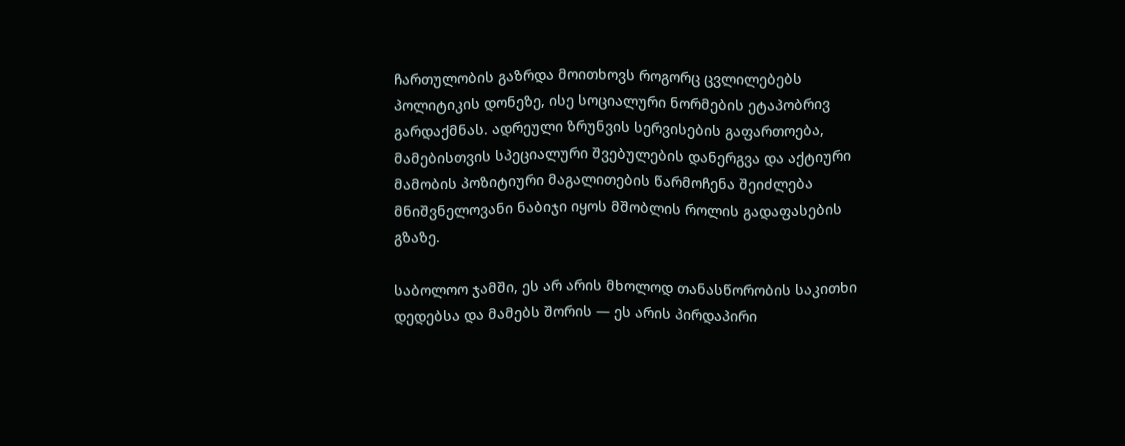ჩართულობის გაზრდა მოითხოვს როგორც ცვლილებებს პოლიტიკის დონეზე, ისე სოციალური ნორმების ეტაპობრივ გარდაქმნას. ადრეული ზრუნვის სერვისების გაფართოება, მამებისთვის სპეციალური შვებულების დანერგვა და აქტიური მამობის პოზიტიური მაგალითების წარმოჩენა შეიძლება მნიშვნელოვანი ნაბიჯი იყოს მშობლის როლის გადაფასების გზაზე.

საბოლოო ჯამში, ეს არ არის მხოლოდ თანასწორობის საკითხი დედებსა და მამებს შორის — ეს არის პირდაპირი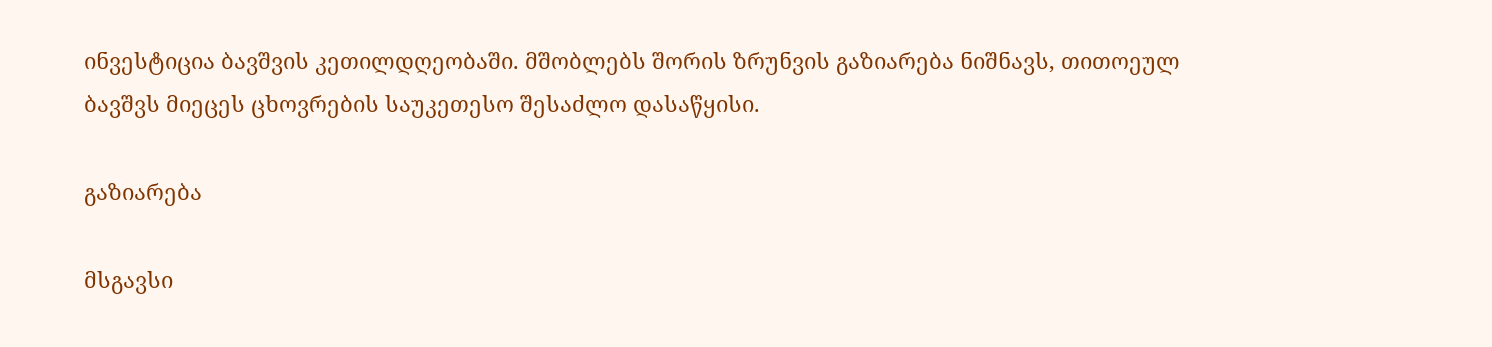ინვესტიცია ბავშვის კეთილდღეობაში. მშობლებს შორის ზრუნვის გაზიარება ნიშნავს, თითოეულ ბავშვს მიეცეს ცხოვრების საუკეთესო შესაძლო დასაწყისი.

გაზიარება

მსგავსი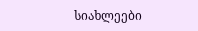სიახლეები